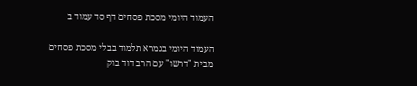העמוד היומי מסכת פסחים דף סד עמוד ב

העמוד היומי בגמרא תלמוד בבלי מסכת פסחים מבית "דרשו" עם הרב דוד בוק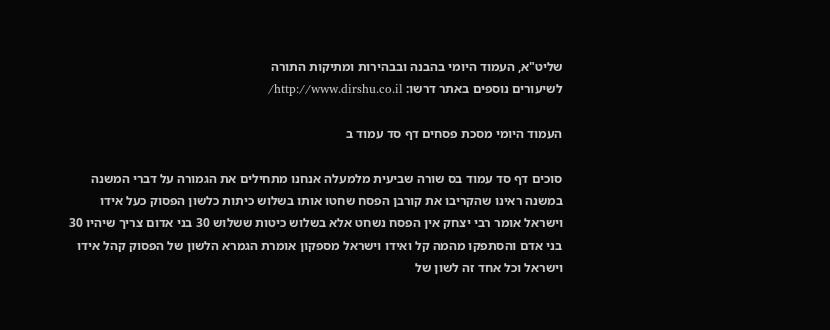שליט"א, העמוד היומי בהבנה ובבהירות ומתיקות התורה
לשיעורים נוספים באתר דרשו: http://www.dirshu.co.il/

העמוד היומי מסכת פסחים דף סד עמוד ב

סוכים דף סד עמוד בס שורה שביעית מלמעלה אנחנו מתחילים את הגמורה על דברי המשנה במשנה ראינו שהקריבו את קורבן הפסח שחטו אותו בשלוש כיתות כלשון הפסוק כעל אידו וישראל אומר רבי יצחק אין הפסח נשחט אלא בשלוש כיטות ששלוש 30 בני אדום צריך שיהיו 30 בני אדם והסתפקו מהמה קל ואידו וישראל מספקון אומרת הגמרא הלשון של הפסוק קהל אידו וישראל וכל אחד זה לשון של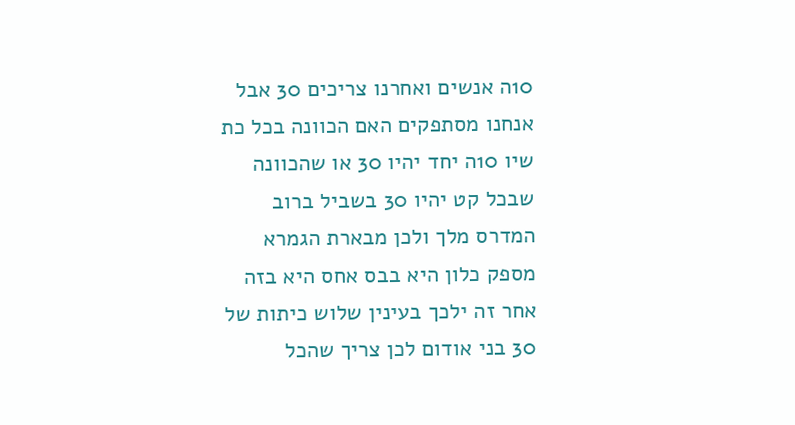10ה אנשים ואחרנו צריכים 30 אבל אנחנו מסתפקים האם הכוונה בכל כת שיו 10ה יחד יהיו 30 או שהכוונה שבכל קט יהיו 30 בשביל ברוב המדרס מלך ולכן מבארת הגמרא מספק כלון היא בבס אחס היא בזה אחר זה ילכך בעינין שלוש כיתות של 30 בני אודום לכן צריך שהכל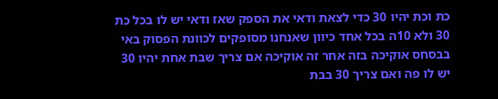כת וכת יהיו 30 כדי לצאת ודאי את הספק שאז ודאי יש לו בכל כת 30 ולא 10ה בכל אחד כיוון שאנחנו מסופקים לכוונת הפסוק באי בבסחס אוקיכה בזה אחר זה אוקיכה אם צריך שבת אחת יהיו 30 יש לו פה ואם צריך 30 בבת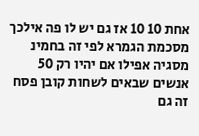אחת 10 10 אז גם יש לו פה אילכך מסכמת הגמרא לפי זה בחמינ מסגיה אפילו אם יהיו רק 50 אנשים שבאים לשחות קובן פסח זה גם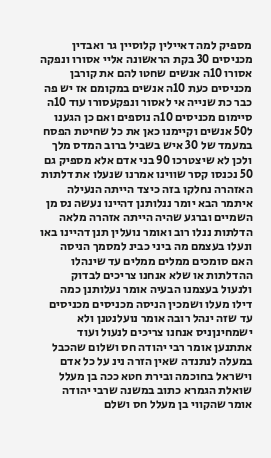מספיק למה דאיילין קלוסיין גר ואבדין מכניסים 30 בקת הראשונה אליי אסורו ונפקה אסורו 10ה אנשים שחטו להם את קורבן מכניסים כעת 10ה אנשים במקומם אז יש פה כבר כת שנייה אי לאסור ונפקעסורו עוד 10ה סיימום מכניסים 10ה נוספים ואם כן הגענו ל50 אנשים וקיימנו כאן את כל שחיטת הפסח במעמד של 30 איש בשביל ברוב המדס מלך ולכן לא שיצטרכו 90 בני אדם אלא מספיק גם 50 נכנסו קסר שווינו אמרנו שנעלו את דלתות האזהרה נחלקו בזה כיצד הייתה הנעילה איתמר הבא יומר ננלותנן דהיינו נעשה נס מן השמיים וברגע שהיה הייתה אזהרה מלאה הדלתות ננלו רוב ואומר נועלין תנן דהיינו באו ונעלו בעצמם מה ביני כבינ למסמך הניסה האם סומכים ממלים ממלים עד שינהלו ההדלתות או שלא אנחנו צריכים לבדוק ולנעול בעצמנו הבעיה אומר נעלותנן כמה דילו מעלו ושמכין הניסה מכניסים מכניסים עד שזה ינהל רובה אומר נועלנטנן ולא ישמחינןניס אנחנו צריכים לנעול ועוד אתתנען אומר רבי יהודה חס ושלום שהכבל במעלה לנתנדה שאין הזרה נינ על כל אדם וישראל בחוכמה ובירת חטא ככה בן מעלל שואלת הגמרא כתוב במשנה שרבי יהודה אומר שהקווי בן מעלל חס ושלם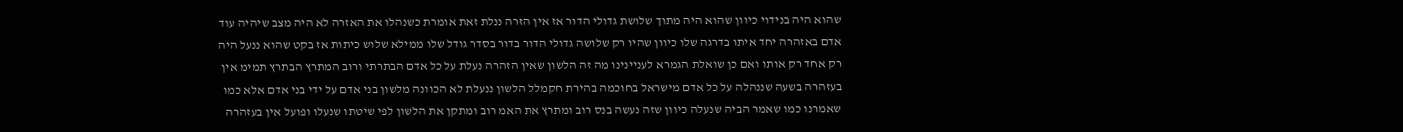שהוא היה בנידוי כיוון שהוא היה מתוך שלושת גדולי הדור אז אין הזרה ננלת זאת אומרת כשנהלו את האזרה לא היה מצב שיהיה עוד אדם באזהרה יחד איתו בדרגה שלו כיוון שהיו רק שלושה גדולי הדור בדור בסדר גודל שלו ממילא שלוש כיתות אז בקט שהוא ננעל היה רק אחד רק אותו ואם כן שואלת הגמרא לעניינינו מה זה הלשון שאין הזהרה נעלת על כל אדם הבתרתי ורוב המתרץ הבתרץ תמימ אין בעזהרה בשעה שננהלה על כל אדם מישראל בחוכמה בהירת חקמלל הלשון ננעלת לא הכוונה מלשון בני אדם על ידי בני אדם אלא כמו שאמרנו כמו שאמר הביה שנעלה כיוון שזה נעשה בנס רוב ומתרץ את האמ רוב ומתקן את הלשון לפי שיטתו שנעלו ופועל אין בעזהרה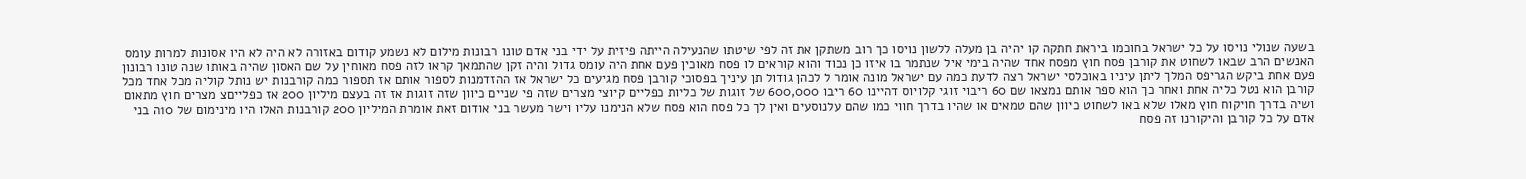בשעה שנולי נויסו על כל ישראל בחוכמו ביראת חתקה קו יהיה בן מעלה ללשון נויסו כך רוב משתקן את זה לפי שיטתו שהנעילה הייתה פיזית על ידי בני אדם טונו רבונות מילום לא נשמע קודום באזורה לא היה לא היו אסונות למרות עומס האנשים הרב שבאו לשחוט את קורבן פסח חוץ מפסח אחד שהיה בימי איל שנתמר בו איזו כן נכוד והוא קוראים לו פסח מאוכין פעם אחת היה עומס גדול והיה זקן שהתמאך קראו לזה פסח מאוחין על שם האסון שהיה באותו שנה טונו רבונון פעם אחת ביקש הגריפס המלך ליתן עיניו באוכלסי ישראל רצה לדעת כמה עם ישראל מונה אומר ל לכהן גודול תן עיניך בפסוכי קורבן פסח מגיעים כל ישראל אז ההזדמנות לספור אותם אז תספור כמה קורבנות יש נותל קוליה מכל אחד מכל קורבן הוא נטל כליה אחת ואחר כך הוא ספר אותם נמצאו שם 60 ריבוי זוגי קלויוס דהיינו 60 ריבו 600,000 של זוגות של כליות כפליים קיוצי מצרים שזה פי שניים כיוון שזה זוגות אז זה בעצם מיליון 200 אז כפלייםצ מצרים חוץ מתאום ושיה בדרך חויקוח חוץ מאלו שלא באו לשחוט כיוון שהם טמאים או שהיו בדרך חווי כמו שהם עלנוסעים ואין לך כל פסח הוא פסח שלא הנימנו עליו וישר מעשר בני אודום זאת אומרת המיליון 200 קורבנות האלו היו מינימום של 10ה בני אדם על כל קורבן והיקורנו זה פסח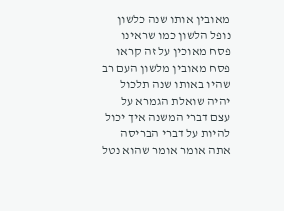מאובין אותו שנה כלשון נופל הלשון כמו שראינו פסח מאוכין על זה קראו פסח מאובין מלשון העם רב שהיו באותו שנה תלכול יהיה שואלת הגמרא על עצם דברי המשנה איך יכול להיות על דברי הבריסה אתה אומר אומר שהוא נטל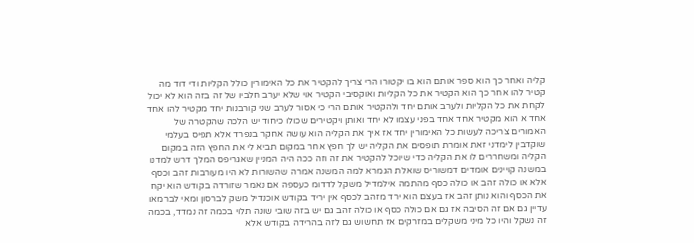קליה ואחר כך הוא ספר אותם הוא בו יקטורו הרי צריך להקטיר את כל האימורין כולל הקליות ודי דוד מה קטיר להו אחר כך הוא הקטיר את כל הקליות ואוקסיבי הקטיר אוי שלא יערב חלביו של זה בזה הוא לא יכול לקחת את כל הקליות ולערב אותם יחד ולהקטיר אותם הרי כי אסור לערב שני קורבנות יחד מקטיר להו אחד אחד א הוא מקטיר אחד אחד בפני עצמו לא יחד ואותן ויקטירים שכולו כיחוד יש הלכה שהקטרה של האמורים צריכה לעשות כל האימורין יחד אז איך את הקליה הוא עושה אחקר בנפרד אלא תפיס בעלמי שוקדבין לימדני זאת אומרת תופסים את הקליה יש לך חפץ אחר במקום תביא לי את החפץ הזה במקום הקליה ומשחררים לו את הקליה כדי שיוכל להקטיר את זה וזה ככה היה המניין שאגריפס המלך דרש למדנו במשנה קויינים אומדים דמשוריס שואלת הגמרא למה המשנה אמרה שהשורות לא היו מעורבות זהב וכסף אלא או כולה זהב או כולה כסף מהתמה אילמדיל משקל לדדומ כעספה אם נאמר שזורדה בקודש הוא יקח את הכסף והוא נותן זהב אז בעצם הוא ירד מזהב לכסף אין יריד בקודש אוכנדיל משק לברסון ומאי לברמאו עדיין גם אם זה הסיבה אז גם אם כולה כסף או כולה זהב גם יש בזה שובי שונה תלוי בכמה זה נמדד, בכמה זה נשקל והיו כל מיני משקלים במזרקים אז תחשוש גם לזה בהרידה בקודש אלא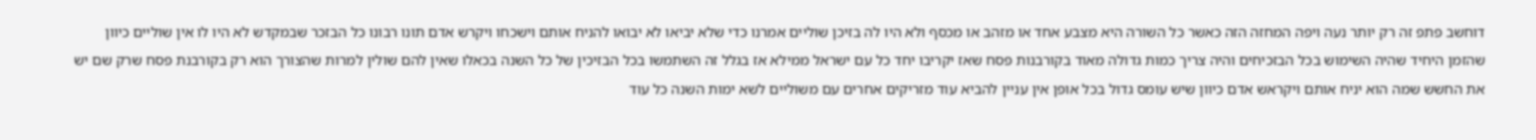דוחשב פתפ זה רק יותר נעה ויפה המחזה הזה כאשר כל השורה היא מצבע אחד או מזהב או מכסף ולא היו לה בזיכן שוליים אמרנו כדי שלא יביאו לא יבואו להניח אותם וישכחו ויקרש אדם תונו רבונו כל הבזכר שבמקדש לא היו לו אין שוליים כיוון שהזמן היחיד שהיה השימוש בכל הבזכיחים והיה צריך כמות גדולה מאוד בקורבנות פסח שאז יקריבו יחד כל עם ישראל ממילא אז בגלל זה השתמשו בכל הבזיכין של כל השנה בכאלו שאין להם שולין למרות שהצורך הוא רק בקורבנת פסח שרק שם יש את החשש שמה הוא יניח אותם ויקראש אדם כיוון שיש עומס גדול בכל אופן אין עניין להביא עוד מזריקים אחרים עם משוליים לשא ימות השנה כל עוד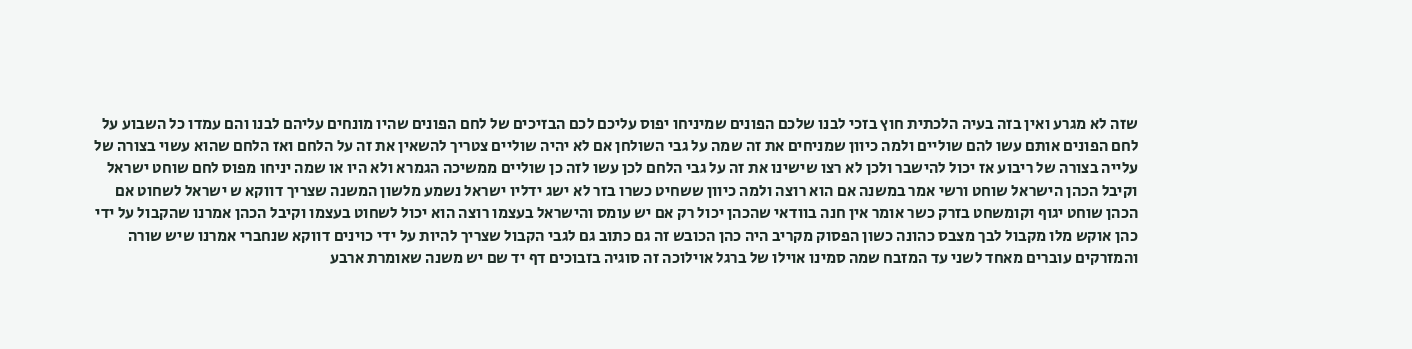שזה לא מגרע ואין בזה בעיה הלכתית חוץ בזכי לבנו שלכם הפונים שמיניחו יפוס עליכם לכם הבזיכים של לחם הפונים שהיו מונחים עליהם לבנו והם עמדו כל השבוע על לחם הפונים אותם עשו להם שוליים ולמה כיוון שמניחים את זה שמה על גבי השולחן אם לא יהיה שוליים צטריך להשאין את זה על הלחם ואז הלחם שהוא עשוי בצורה של עלייה בצורה של ריבוע אז יכול להישבר ולכן לא רצו שישינו את זה על גבי הלחם לכן עשו לזה כן שוליים ממשיכה הגמרא ולא היו או שמה יניחו מפוס לחם שוחט ישראל וקיבל הכהן הישראל שוחט ורשי אמר במשנה אם הוא רוצה ולמה כיוון ששחיט כשרו בזר לא ישג ידליו ישראל נשמע מלשון המשנה שצריך דווקא ש ישראל לשחוט אם הכהן שוחט יגוף וקומשחט בזרק כשר אומר אין חנה בוודאי שהכהן יכול רק אם יש עומס והישראל בעצמו רוצה הוא יכול לשחוט בעצמו וקיבל הכהן אמרנו שהקבול על ידי כהן אוקש מלו מקבול לבך מצבס כהונה כשון הפסוק מקריב היה כהן הכובש זה גם כתוב גם לגבי הקבול שצריך להיות על ידי כוינים דווקא שנחברי אמרנו שיש שורה והמזרקים עוברים מאחד לשני עד המזבח שמה סמינו אוילו של ברגל אוילוכה זה סוגיה בזבוכים דף יד שם יש משנה שאומרת ארבע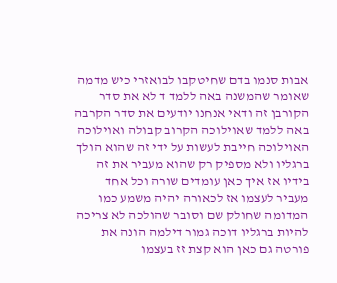אבות סנמו בדם שחיטקבו לבואזרי כיש מדמה שאומר שהמשנה באה ללמד ד לא את סדר הקורבן זה ודאי אנחנו יודעים את סדר הקרבה באה ללמד שאוילוכה הקרוב קבולה ואוילוכה האוילוכה חייבת לעשות על ידי זה שהוא הולך ברגליו ולא מספיק רק שהוא מעביר את זה בידיו אז איך כאן עומדים שורה וכל אחד מעביר לעצמו אז לכאורה יהיה משמע כמו המדומה שחולק שם וסובר שהולכה לא צריכה להיות ברגליו דוכה גמור דילמה הונה את פורטה גם כאן הוא קצת זז בעצמו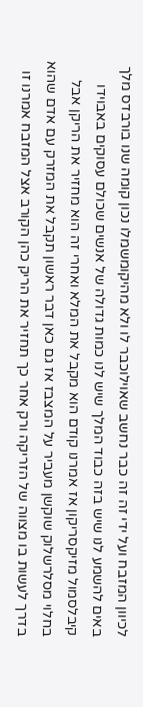לכיוון המזבח ועל ידי זה זה כבר נחשב שאוילוכבר לו ולא מהיקומשמלו נכון קומה שנו בורבדס מלך באים להשמע לנו שיש בזה כבוד המלך שיש לנו כמות גדולה של אנשים שכולם עסוקים באבוידו קיבלסמול מזיקסריקון אז אמרנו קודם הוא מקבל את המלא ואחרי זה הוא מחזיר את הריקן אבל בחלוי מסלרשלוק שוקשן מעביר על המצבז אז גם כאן דבר ראשון תקבל את המזרק עם אדם שהוא בדרך לעשות בו מצווה של הזריקה ורק אחר כך תחזיר את הריק כהן הקורב אצל המזבח אמרנו זו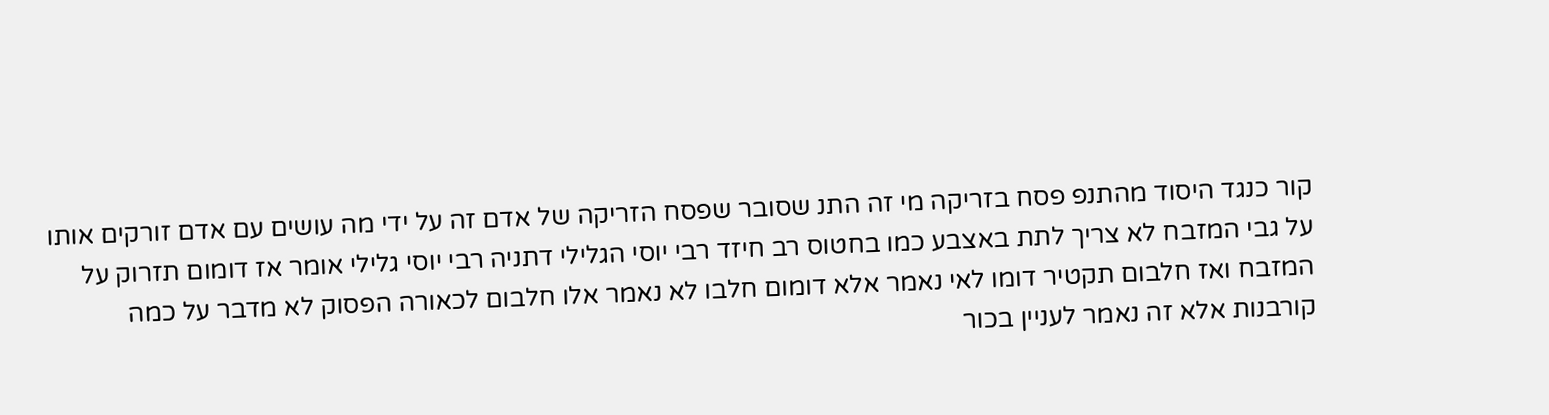קור כנגד היסוד מהתנפ פסח בזריקה מי זה התנ שסובר שפסח הזריקה של אדם זה על ידי מה עושים עם אדם זורקים אותו על גבי המזבח לא צריך לתת באצבע כמו בחטוס רב חיזד רבי יוסי הגלילי דתניה רבי יוסי גלילי אומר אז דומום תזרוק על המזבח ואז חלבום תקטיר דומו לאי נאמר אלא דומום חלבו לא נאמר אלו חלבום לכאורה הפסוק לא מדבר על כמה קורבנות אלא זה נאמר לעניין בכור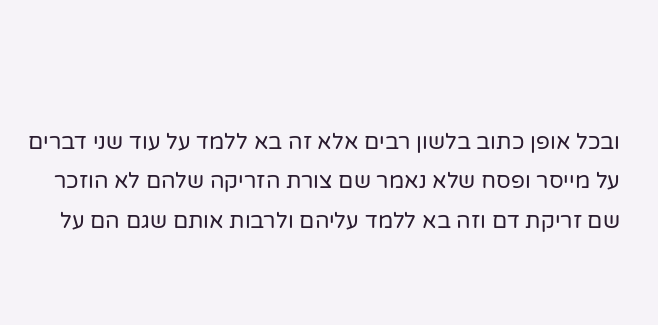ובכל אופן כתוב בלשון רבים אלא זה בא ללמד על עוד שני דברים על מייסר ופסח שלא נאמר שם צורת הזריקה שלהם לא הוזכר שם זריקת דם וזה בא ללמד עליהם ולרבות אותם שגם הם על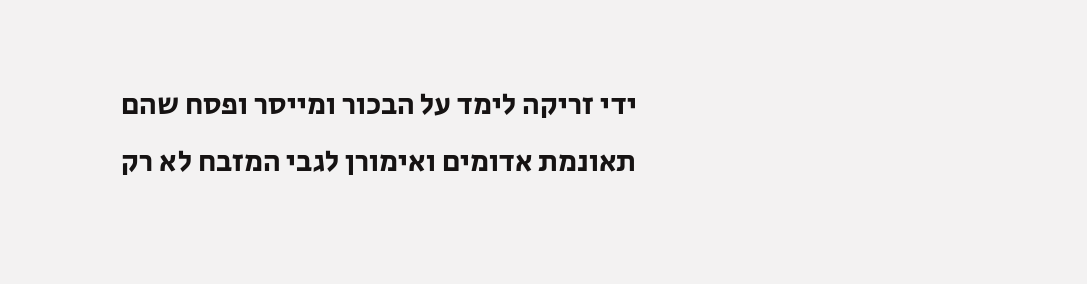ידי זריקה לימד על הבכור ומייסר ופסח שהם תאונמת אדומים ואימורן לגבי המזבח לא רק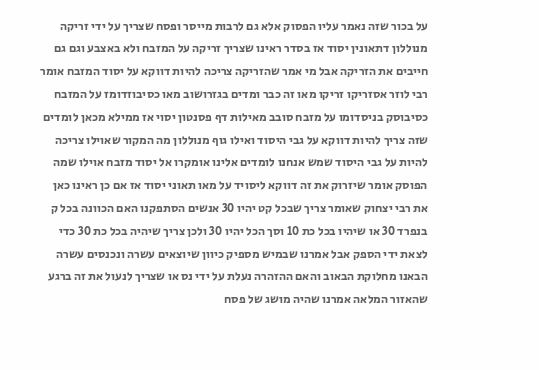על בכור שזה נאמר עליו הפסוק אלא גם לרבות מייסר ופסח שצריך על ידי זריקה מנוללון דתאונין יסוד אז בסדר ראינו שצריך זריקה על המזבח ולא באצבע וגם גם חייבים את הזריקה אבל מי אמר שהזריקה צריכה להיות דווקא על יסוד המזבח אומר רבי לוזר אסזריקו זריקו מאו זה כבר ומדים בגזרושוב מאו כסיבוזדומז על המזבח כסיבוסק בניסדומו על מזבח סובב מאילות דף פסנטון יסוי אז ממילא מכאן לומדים שזה צריך להיות דווקא על גבי היסוד ואילו גוף מנוללון מה המקור שאוילו צריכה להיות על גבי היסוד שמש אנחנו לומדים אלינו אומקרו אל יסוד מזבח אוילו שמה הפוסק אומר שיזרוק את זה דווקא ליסויד על מאו תאוני יסוד אז אם כן ראינו כאן את רבי יצחוק שאומר צריך שבכל קט יהיו 30 אנשים הסתפקנו האם הכוונה בכל ק בנפרד 30 או שיהיו בכל כת 10 וסך הכל יהיו 30 ולכן צריך שיהיה בכל כת 30 כדי לצאת ידי הספק אבל אמרנו שבמיש מספיק כיוון שיוצאים עשרה ונכנסים עשרה הבאנו מחלוקת הבאוב והאם ההזהרה נעלת על ידי נס או שצריך לנעול את זה ברגע שהאזור המלאה אמרנו שהיה מושג של פסח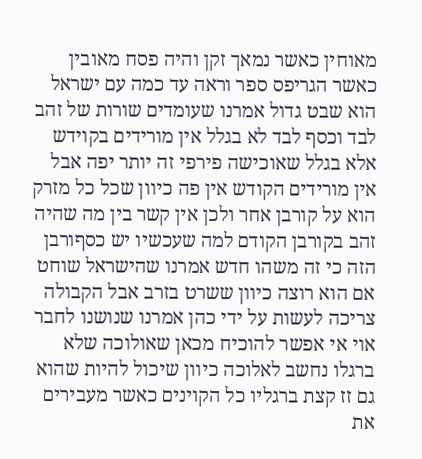מאוחין כאשר נמאך זקן והיה פסח מאובין כאשר הגריפס ספר וראה עד כמה עם ישראל הוא שבט גדול אמרנו שעומדים שורות של זהב לבד וכסף לבד לא בגלל אין מורידים בקוידש אלא בגלל שאוכישה פירפי זה יותר יפה אבל אין מורידים הקודש אין פה כיוון שכל כל מזרק הוא על קורבן אחר ולכן אין קשר בין מה שהיה זהב בקורבן הקודם למה שעכשיו יש כסףורבן הזה כי זה משהו חדש אמרנו שהישראל שוחט אם הוא רוצה כיוון ששרט בזרב אבל הקבולה צריכה לעשות על ידי כהן אמרנו שנושנו לחבר אוי אי אפשר להוכיח מכאן שאולוכה שלא ברגלו נחשב לאלוכה כיוון שיכול להיות שהוא גם זז קצת ברגליו כל הקוינים כאשר מעבירים את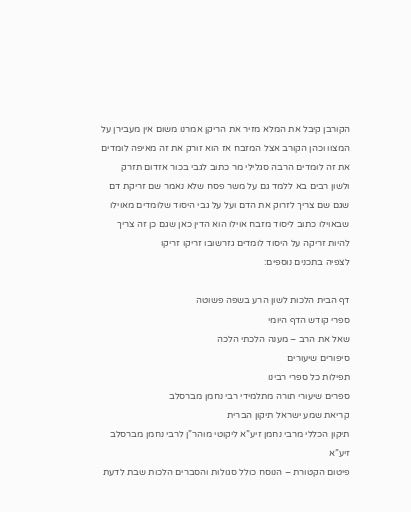הקורבן קיבל את המלא מזיר את הריקן אמרנו משום אין מעבירן על המצוו וכהן הקורב אצל המזבח אז הוא זורק את זה מאיפה לומדים את זה לומדים הרבה סגלילי מר כתוב לגבי בכור אזדום תזרק ולשון רבים בא ללמד גם על משר פסח שלא נאמר שם זריקת דם שגם שם צריך לזרוק את הדם ועל על גבי היסוד שלומדים מאוילו שבאוילו כתוב ליסוד מזבח אוילו הוא הדין כאן שגם כן זה צריך להיות זריקה על היסוד לומדים גזרשובו זריקו זריקו
לצפיה בתכנים נוספים:

דף הבית הלכות לשון הרע בשפה פשוטה
ספרי קודש הדף היומי
שאל את הרב – מענה הלכתי הלכה
סיפורים שיעורים
תפילות כל ספרי רבינו
ספרים שיעורי תורה מתלמידי רבי נחמן מברסלב
קריאת שמע ישראל תיקון הברית
תיקון הכללי מרבי נחמן זיע”א ליקוטי מוהר”ן לרבי נחמן מברסלב זיע”א
פיטום הקטורת – הנוסח כולל סגולות והסברים הלכות שבת לדעת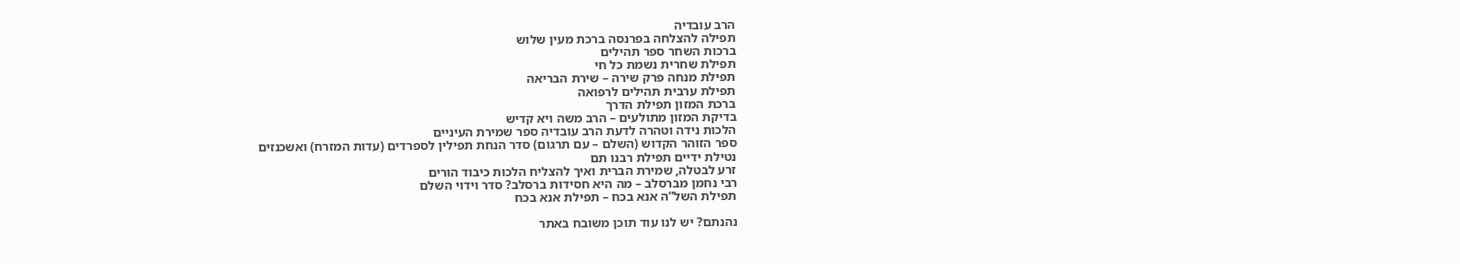הרב עובדיה
תפילה להצלחה בפרנסה ברכת מעין שלוש
ברכות השחר ספר תהילים
תפילת שחרית נשמת כל חי
תפילת מנחה פרק שירה – שירת הבריאה
תפילת ערבית תהילים לרפואה
ברכת המזון תפילת הדרך
בדיקת המזון מתולעים – הרב משה ויא קדיש
הלכות נידה וטהרה לדעת הרב עובדיה ספר שמירת העיניים
ספר הזוהר הקדוש (השלם – עם תרגום) סדר הנחת תפילין לספרדים (עדות המזרח) ואשכנזים
נטילת ידיים תפילת רבנו תם
זרע לבטלה, שמירת הברית ואיך להצליח הלכות כיבוד הורים
רבי נחמן מברסלב – מה היא חסידות ברסלב? סדר וידוי השלם
תפילת השל”ה אנא בכח – תפילת אנא בכח

נהנתם? יש לנו עוד תוכן משובח באתר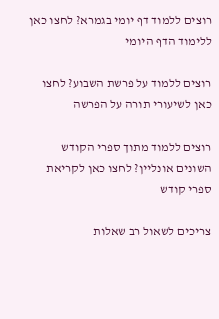רוצים ללמוד דף יומי בגמרא? לחצו כאן ללימוד הדף היומי

רוצים ללמוד על פרשת השבוע? לחצו כאן לשיעורי תורה על הפרשה

רוצים ללמוד מתוך ספרי הקודש השונים אונליין? לחצו כאן לקריאת ספרי קודש

צריכים לשאול רב שאלות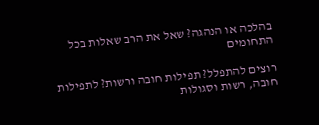בהלכה או הנהגה? שאל את הרב שאלות בכל התחומים

רוצים להתפלל? תפילות חובה ורשות? לתפילות חובה, רשות וסגולות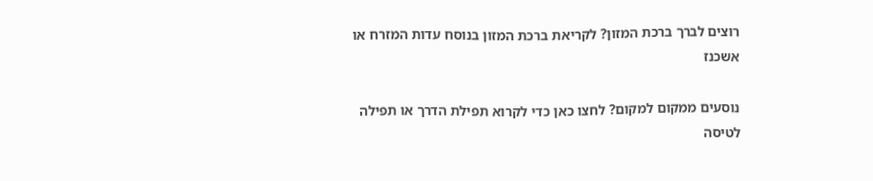רוצים לברך ברכת המזון? לקריאת ברכת המזון בנוסח עדות המזרח או אשכנז

נוסעים ממקום למקום? לחצו כאן כדי לקרוא תפילת הדרך או תפילה לטיסה